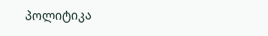პოლიტიკა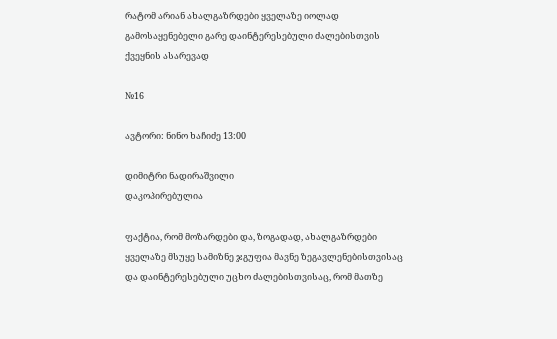რატომ არიან ახალგაზრდები ყველაზე იოლად გამოსაყენებელი გარე დაინტერესებული ძალებისთვის ქვეყნის ასარევად

№16

ავტორი: ნინო ხაჩიძე 13:00

დიმიტრი ნადირაშვილი
დაკოპირებულია

ფაქტია, რომ მოზარდები და, ზოგადად, ახალგაზრდები ყველაზე მსუყე სამიზნე ჯგუფია მავნე ზეგავლენებისთვისაც და დაინტერესებული უცხო ძალებისთვისაც, რომ მათზე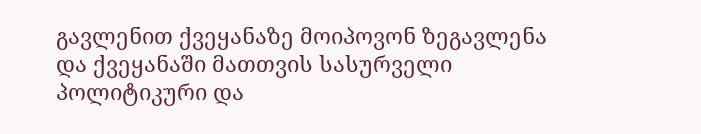გავლენით ქვეყანაზე მოიპოვონ ზეგავლენა და ქვეყანაში მათთვის სასურველი პოლიტიკური და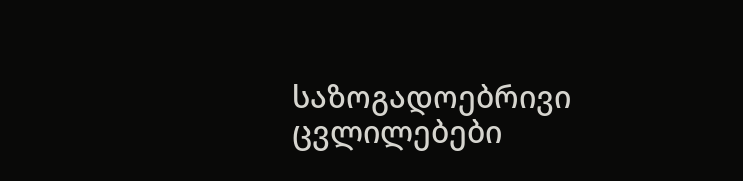საზოგადოებრივი ცვლილებები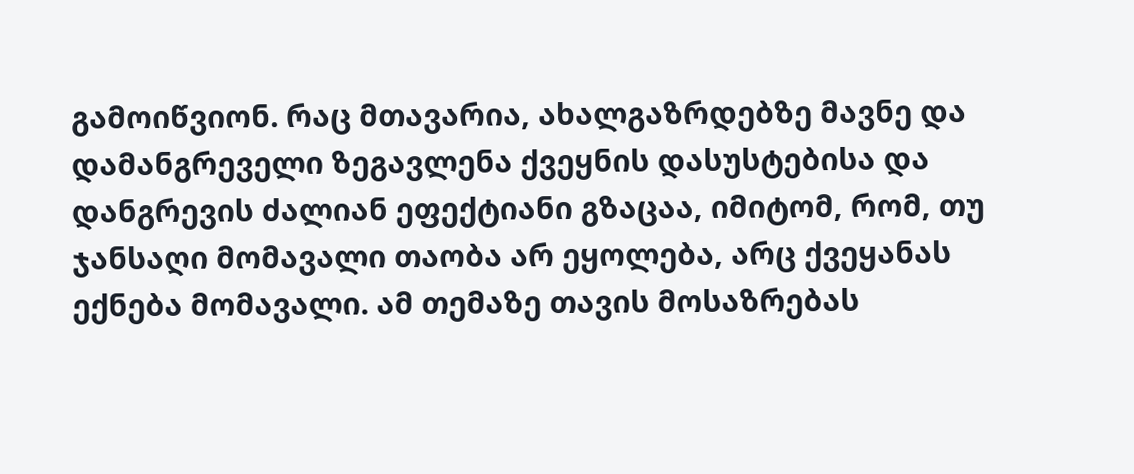გამოიწვიონ. რაც მთავარია, ახალგაზრდებზე მავნე და დამანგრეველი ზეგავლენა ქვეყნის დასუსტებისა და დანგრევის ძალიან ეფექტიანი გზაცაა, იმიტომ, რომ, თუ ჯანსაღი მომავალი თაობა არ ეყოლება, არც ქვეყანას ექნება მომავალი. ამ თემაზე თავის მოსაზრებას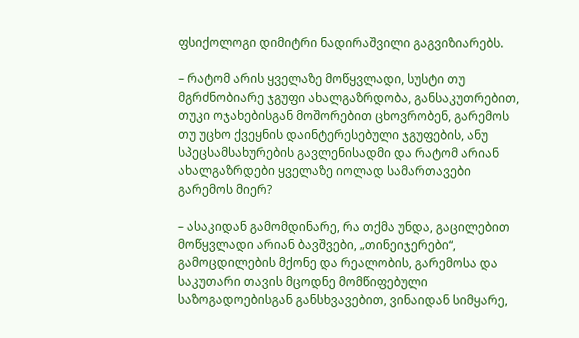ფსიქოლოგი დიმიტრი ნადირაშვილი გაგვიზიარებს.

– რატომ არის ყველაზე მოწყვლადი, სუსტი თუ მგრძნობიარე ჯგუფი ახალგაზრდობა, განსაკუთრებით, თუკი ოჯახებისგან მოშორებით ცხოვრობენ, გარემოს თუ უცხო ქვეყნის დაინტერესებული ჯგუფების, ანუ სპეცსამსახურების გავლენისადმი და რატომ არიან ახალგაზრდები ყველაზე იოლად სამართავები გარემოს მიერ?

– ასაკიდან გამომდინარე, რა თქმა უნდა, გაცილებით მოწყვლადი არიან ბავშვები, „თინეიჯერები“, გამოცდილების მქონე და რეალობის, გარემოსა და საკუთარი თავის მცოდნე მომწიფებული საზოგადოებისგან განსხვავებით, ვინაიდან სიმყარე,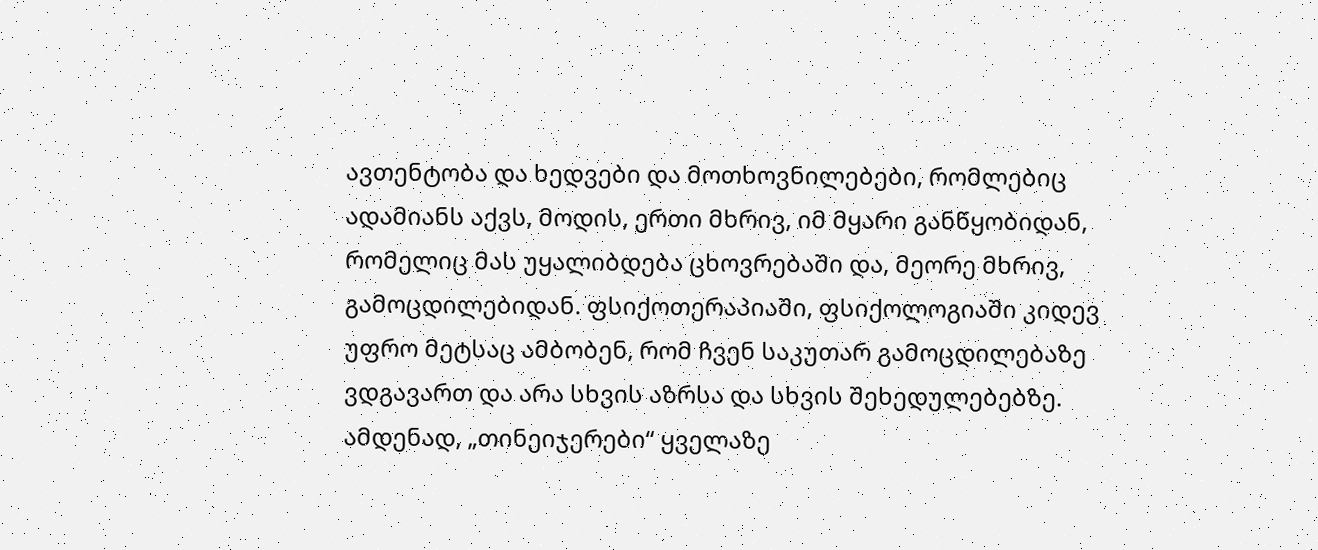ავთენტობა და ხედვები და მოთხოვნილებები, რომლებიც ადამიანს აქვს, მოდის, ერთი მხრივ, იმ მყარი განწყობიდან, რომელიც მას უყალიბდება ცხოვრებაში და, მეორე მხრივ, გამოცდილებიდან. ფსიქოთერაპიაში, ფსიქოლოგიაში კიდევ უფრო მეტსაც ამბობენ, რომ ჩვენ საკუთარ გამოცდილებაზე ვდგავართ და არა სხვის აზრსა და სხვის შეხედულებებზე. ამდენად, „თინეიჯერები“ ყველაზე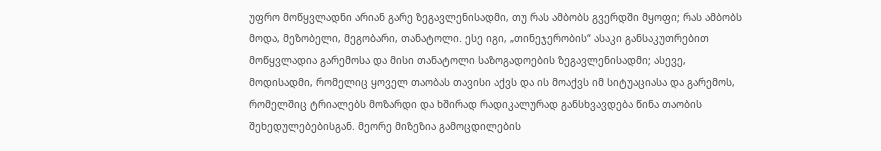უფრო მოწყვლადნი არიან გარე ზეგავლენისადმი, თუ რას ამბობს გვერდში მყოფი; რას ამბობს მოდა, მეზობელი, მეგობარი, თანატოლი. ესე იგი, „თინეჯერობის“ ასაკი განსაკუთრებით მოწყვლადია გარემოსა და მისი თანატოლი საზოგადოების ზეგავლენისადმი; ასევე, მოდისადმი, რომელიც ყოველ თაობას თავისი აქვს და ის მოაქვს იმ სიტუაციასა და გარემოს, რომელშიც ტრიალებს მოზარდი და ხშირად რადიკალურად განსხვავდება წინა თაობის შეხედულებებისგან. მეორე მიზეზია გამოცდილების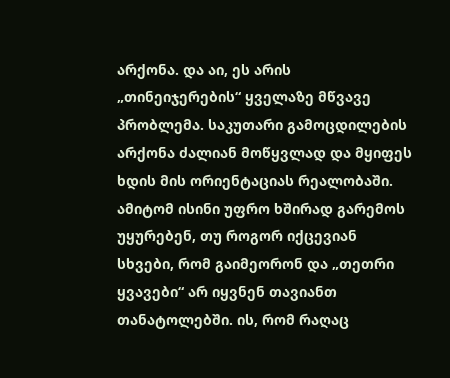არქონა. და აი, ეს არის „თინეიჯერების“ ყველაზე მწვავე პრობლემა. საკუთარი გამოცდილების არქონა ძალიან მოწყვლად და მყიფეს ხდის მის ორიენტაციას რეალობაში. ამიტომ ისინი უფრო ხშირად გარემოს უყურებენ, თუ როგორ იქცევიან სხვები, რომ გაიმეორონ და „თეთრი ყვავები“ არ იყვნენ თავიანთ თანატოლებში. ის, რომ რაღაც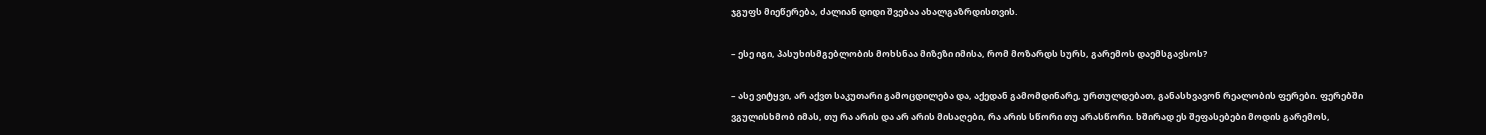ჯგუფს მიეწერება, ძალიან დიდი შვებაა ახალგაზრდისთვის.

– ესე იგი, პასუხისმგებლობის მოხსნაა მიზეზი იმისა, რომ მოზარდს სურს, გარემოს დაემსგავსოს?

– ასე ვიტყვი, არ აქვთ საკუთარი გამოცდილება და, აქედან გამომდინარე, ურთულდებათ, განასხვავონ რეალობის ფერები. ფერებში ვგულისხმობ იმას, თუ რა არის და არ არის მისაღები, რა არის სწორი თუ არასწორი. ხშირად ეს შეფასებები მოდის გარემოს,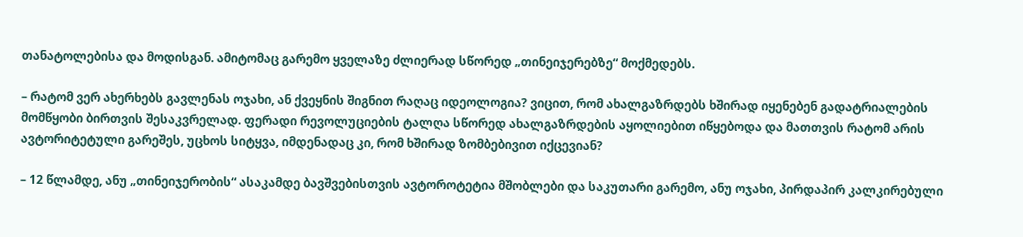თანატოლებისა და მოდისგან. ამიტომაც გარემო ყველაზე ძლიერად სწორედ „თინეიჯერებზე“ მოქმედებს.

– რატომ ვერ ახერხებს გავლენას ოჯახი, ან ქვეყნის შიგნით რაღაც იდეოლოგია? ვიცით, რომ ახალგაზრდებს ხშირად იყენებენ გადატრიალების მომწყობი ბირთვის შესაკვრელად. ფერადი რევოლუციების ტალღა სწორედ ახალგაზრდების აყოლიებით იწყებოდა და მათთვის რატომ არის ავტორიტეტული გარეშეს, უცხოს სიტყვა, იმდენადაც კი, რომ ხშირად ზომბებივით იქცევიან?

– 12 წლამდე, ანუ „თინეიჯერობის“ ასაკამდე ბავშვებისთვის ავტოროტეტია მშობლები და საკუთარი გარემო, ანუ ოჯახი, პირდაპირ კალკირებული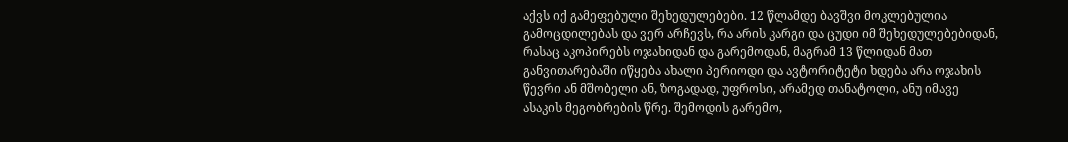აქვს იქ გამეფებული შეხედულებები. 12 წლამდე ბავშვი მოკლებულია გამოცდილებას და ვერ არჩევს, რა არის კარგი და ცუდი იმ შეხედულებებიდან, რასაც აკოპირებს ოჯახიდან და გარემოდან, მაგრამ 13 წლიდან მათ განვითარებაში იწყება ახალი პერიოდი და ავტორიტეტი ხდება არა ოჯახის წევრი ან მშობელი ან, ზოგადად, უფროსი, არამედ თანატოლი, ანუ იმავე ასაკის მეგობრების წრე. შემოდის გარემო,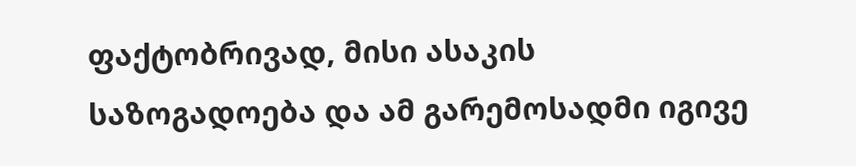ფაქტობრივად, მისი ასაკის საზოგადოება და ამ გარემოსადმი იგივე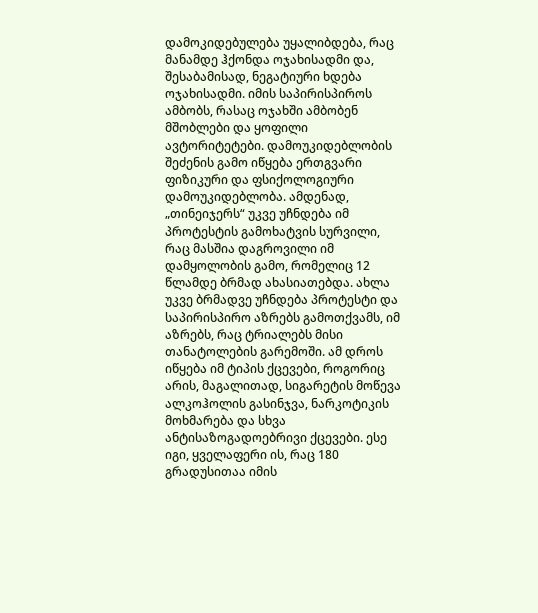დამოკიდებულება უყალიბდება, რაც მანამდე ჰქონდა ოჯახისადმი და, შესაბამისად, ნეგატიური ხდება ოჯახისადმი. იმის საპირისპიროს ამბობს, რასაც ოჯახში ამბობენ მშობლები და ყოფილი ავტორიტეტები. დამოუკიდებლობის შეძენის გამო იწყება ერთგვარი ფიზიკური და ფსიქოლოგიური დამოუკიდებლობა. ამდენად, „თინეიჯერს“ უკვე უჩნდება იმ პროტესტის გამოხატვის სურვილი, რაც მასშია დაგროვილი იმ დამყოლობის გამო, რომელიც 12 წლამდე ბრმად ახასიათებდა. ახლა უკვე ბრმადვე უჩნდება პროტესტი და საპირისპირო აზრებს გამოთქვამს, იმ აზრებს, რაც ტრიალებს მისი თანატოლების გარემოში. ამ დროს იწყება იმ ტიპის ქცევები, როგორიც არის, მაგალითად, სიგარეტის მოწევა ალკოჰოლის გასინჯვა, ნარკოტიკის მოხმარება და სხვა ანტისაზოგადოებრივი ქცევები. ესე იგი, ყველაფერი ის, რაც 180 გრადუსითაა იმის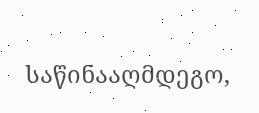საწინააღმდეგო,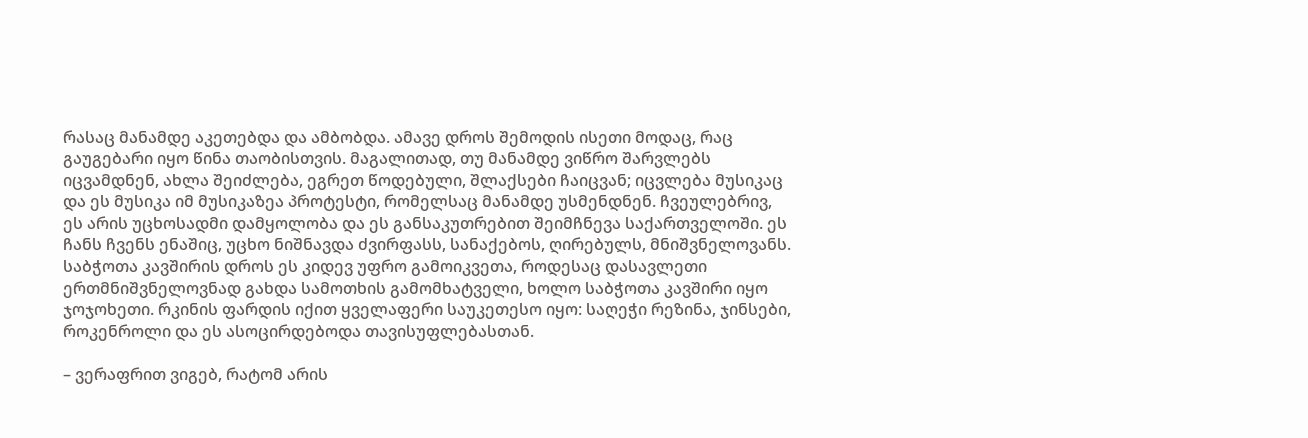რასაც მანამდე აკეთებდა და ამბობდა. ამავე დროს შემოდის ისეთი მოდაც, რაც გაუგებარი იყო წინა თაობისთვის. მაგალითად, თუ მანამდე ვიწრო შარვლებს იცვამდნენ, ახლა შეიძლება, ეგრეთ წოდებული, შლაქსები ჩაიცვან; იცვლება მუსიკაც და ეს მუსიკა იმ მუსიკაზეა პროტესტი, რომელსაც მანამდე უსმენდნენ. ჩვეულებრივ, ეს არის უცხოსადმი დამყოლობა და ეს განსაკუთრებით შეიმჩნევა საქართველოში. ეს ჩანს ჩვენს ენაშიც, უცხო ნიშნავდა ძვირფასს, სანაქებოს, ღირებულს, მნიშვნელოვანს. საბჭოთა კავშირის დროს ეს კიდევ უფრო გამოიკვეთა, როდესაც დასავლეთი ერთმნიშვნელოვნად გახდა სამოთხის გამომხატველი, ხოლო საბჭოთა კავშირი იყო ჯოჯოხეთი. რკინის ფარდის იქით ყველაფერი საუკეთესო იყო: საღეჭი რეზინა, ჯინსები, როკენროლი და ეს ასოცირდებოდა თავისუფლებასთან.

– ვერაფრით ვიგებ, რატომ არის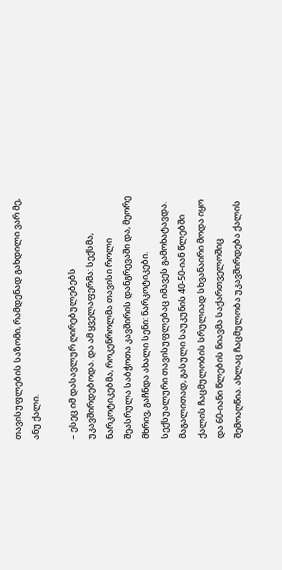თავისუფლების საზომი, რამდენად გახდილი ვარ მე, ანუ ქალი.

– ესეც იმ დასავლურ ღირებულებებს უკავშირდებოდა. და ამ ყველაფერმა: სექსმა, ნარკოტიკებმა, როკენროლმა თავისი როლი შეასრულა საბჭოთა კავშირის დანგრევაში და, მეორე მხრივ, გაჩნდა ახალი სენი: ნარკოტიკები. სექსუალური თავისუფლებაც იმავეს გამოხატავდა. მაგალითად, გასული საუკუნის 40-50-იან წლებში ქალის ჩაცმულობის სრულიად სხვანაირი მოდა იყო და 60-იანი წლების ნიავმა საქართველოშიც შემოაღწია. ახლაც ჩაცმულობა უკავშირდება ქალის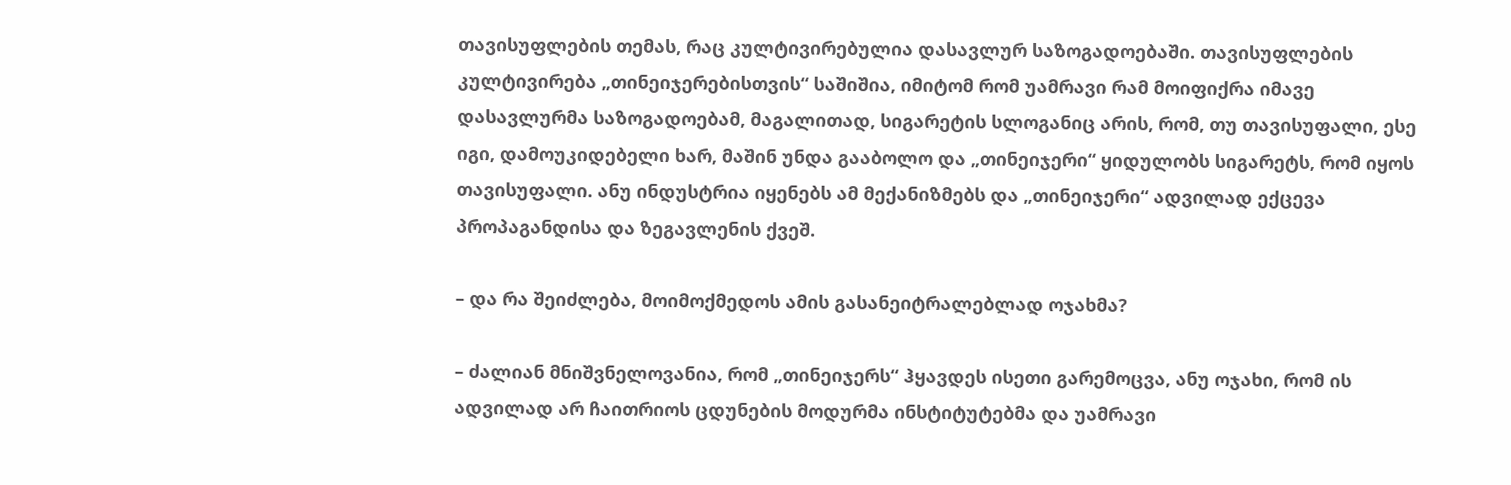თავისუფლების თემას, რაც კულტივირებულია დასავლურ საზოგადოებაში. თავისუფლების კულტივირება „თინეიჯერებისთვის“ საშიშია, იმიტომ რომ უამრავი რამ მოიფიქრა იმავე დასავლურმა საზოგადოებამ, მაგალითად, სიგარეტის სლოგანიც არის, რომ, თუ თავისუფალი, ესე იგი, დამოუკიდებელი ხარ, მაშინ უნდა გააბოლო და „თინეიჯერი“ ყიდულობს სიგარეტს, რომ იყოს თავისუფალი. ანუ ინდუსტრია იყენებს ამ მექანიზმებს და „თინეიჯერი“ ადვილად ექცევა პროპაგანდისა და ზეგავლენის ქვეშ.

– და რა შეიძლება, მოიმოქმედოს ამის გასანეიტრალებლად ოჯახმა?

– ძალიან მნიშვნელოვანია, რომ „თინეიჯერს“ ჰყავდეს ისეთი გარემოცვა, ანუ ოჯახი, რომ ის ადვილად არ ჩაითრიოს ცდუნების მოდურმა ინსტიტუტებმა და უამრავი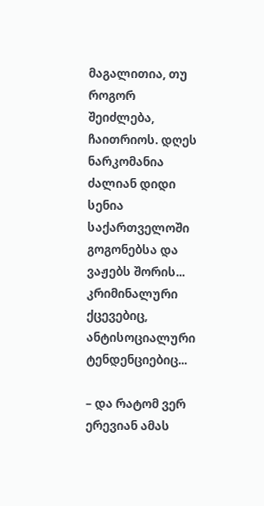მაგალითია, თუ როგორ შეიძლება, ჩაითრიოს. დღეს ნარკომანია ძალიან დიდი სენია საქართველოში გოგონებსა და ვაჟებს შორის... კრიმინალური ქცევებიც, ანტისოციალური ტენდენციებიც...

– და რატომ ვერ ერევიან ამას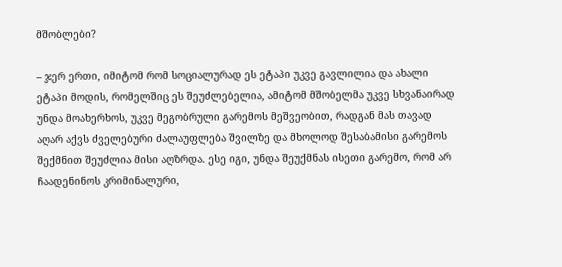მშობლები?

– ჯერ ერთი, იმიტომ რომ სოციალურად ეს ეტაპი უკვე გავლილია და ახალი ეტაპი მოდის, რომელშიც ეს შეუძლებელია, ამიტომ მშობელმა უკვე სხვანაირად უნდა მოახერხოს, უკვე მეგობრული გარემოს მეშვეობით, რადგან მას თავად აღარ აქვს ძველებური ძალაუფლება შვილზე და მხოლოდ შესაბამისი გარემოს შექმნით შეუძლია მისი აღზრდა. ესე იგი, უნდა შეუქმნას ისეთი გარემო, რომ არ ჩაადენინოს კრიმინალური,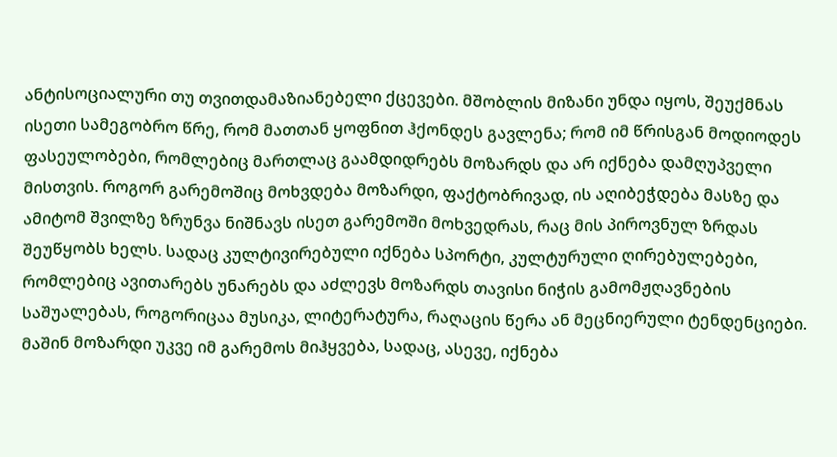ანტისოციალური თუ თვითდამაზიანებელი ქცევები. მშობლის მიზანი უნდა იყოს, შეუქმნას ისეთი სამეგობრო წრე, რომ მათთან ყოფნით ჰქონდეს გავლენა; რომ იმ წრისგან მოდიოდეს ფასეულობები, რომლებიც მართლაც გაამდიდრებს მოზარდს და არ იქნება დამღუპველი მისთვის. როგორ გარემოშიც მოხვდება მოზარდი, ფაქტობრივად, ის აღიბეჭდება მასზე და ამიტომ შვილზე ზრუნვა ნიშნავს ისეთ გარემოში მოხვედრას, რაც მის პიროვნულ ზრდას შეუწყობს ხელს. სადაც კულტივირებული იქნება სპორტი, კულტურული ღირებულებები, რომლებიც ავითარებს უნარებს და აძლევს მოზარდს თავისი ნიჭის გამომჟღავნების საშუალებას, როგორიცაა მუსიკა, ლიტერატურა, რაღაცის წერა ან მეცნიერული ტენდენციები. მაშინ მოზარდი უკვე იმ გარემოს მიჰყვება, სადაც, ასევე, იქნება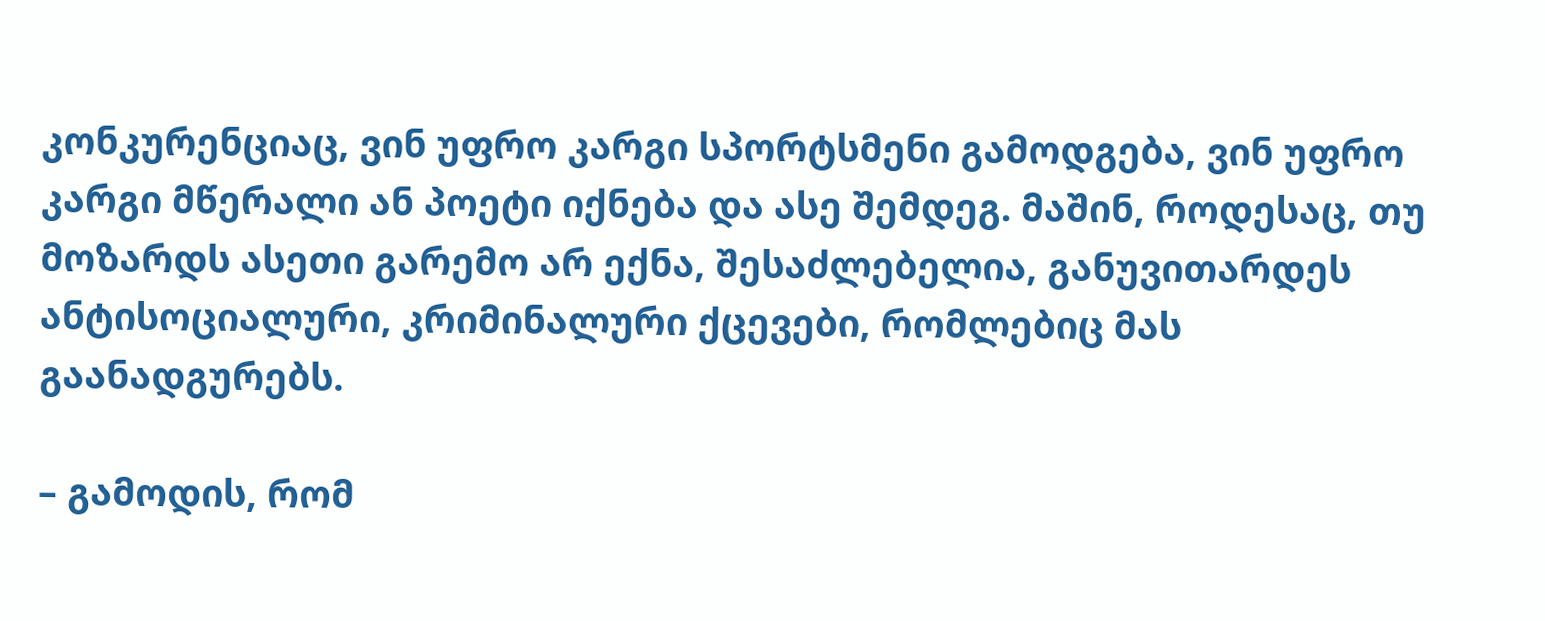კონკურენციაც, ვინ უფრო კარგი სპორტსმენი გამოდგება, ვინ უფრო კარგი მწერალი ან პოეტი იქნება და ასე შემდეგ. მაშინ, როდესაც, თუ მოზარდს ასეთი გარემო არ ექნა, შესაძლებელია, განუვითარდეს ანტისოციალური, კრიმინალური ქცევები, რომლებიც მას გაანადგურებს.

– გამოდის, რომ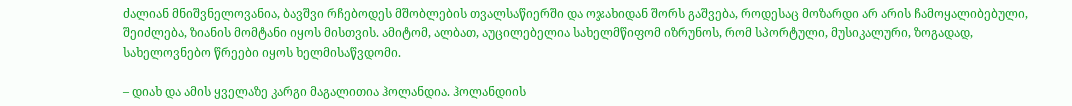ძალიან მნიშვნელოვანია, ბავშვი რჩებოდეს მშობლების თვალსაწიერში და ოჯახიდან შორს გაშვება, როდესაც მოზარდი არ არის ჩამოყალიბებული, შეიძლება, ზიანის მომტანი იყოს მისთვის. ამიტომ, ალბათ, აუცილებელია სახელმწიფომ იზრუნოს, რომ სპორტული, მუსიკალური, ზოგადად, სახელოვნებო წრეები იყოს ხელმისაწვდომი.

– დიახ და ამის ყველაზე კარგი მაგალითია ჰოლანდია. ჰოლანდიის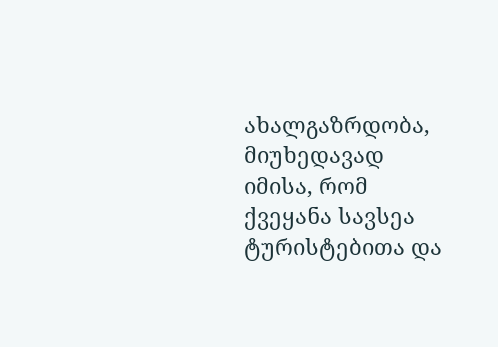ახალგაზრდობა, მიუხედავად იმისა, რომ ქვეყანა სავსეა ტურისტებითა და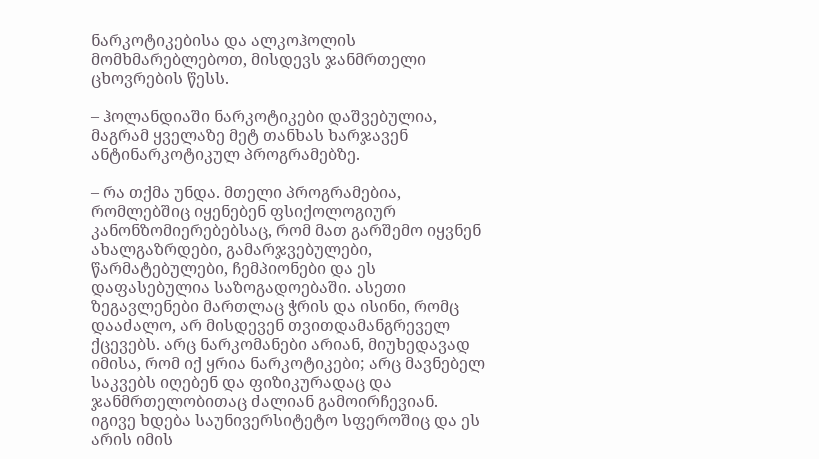ნარკოტიკებისა და ალკოჰოლის მომხმარებლებოთ, მისდევს ჯანმრთელი ცხოვრების წესს.

– ჰოლანდიაში ნარკოტიკები დაშვებულია, მაგრამ ყველაზე მეტ თანხას ხარჯავენ ანტინარკოტიკულ პროგრამებზე.

– რა თქმა უნდა. მთელი პროგრამებია, რომლებშიც იყენებენ ფსიქოლოგიურ კანონზომიერებებსაც, რომ მათ გარშემო იყვნენ ახალგაზრდები, გამარჯვებულები, წარმატებულები, ჩემპიონები და ეს დაფასებულია საზოგადოებაში. ასეთი ზეგავლენები მართლაც ჭრის და ისინი, რომც დააძალო, არ მისდევენ თვითდამანგრეველ ქცევებს. არც ნარკომანები არიან, მიუხედავად იმისა, რომ იქ ყრია ნარკოტიკები; არც მავნებელ საკვებს იღებენ და ფიზიკურადაც და ჯანმრთელობითაც ძალიან გამოირჩევიან. იგივე ხდება საუნივერსიტეტო სფეროშიც და ეს არის იმის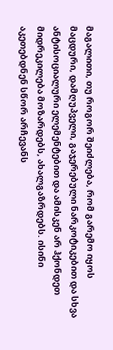მაგალითი, თუ როგორ შეიძლება, რომ გარემო იყოს მაცდური, დამღუპველი, გაჯერებული ნარკოტიკებით და სხვა ანტისოციალური ელემენტებით და ამისკენ არ ჰქონდეთ მიდრეკილება მოზარდებს, ახალგაზრდებს. ისინი აკეთებდნენ სწორ არჩევანს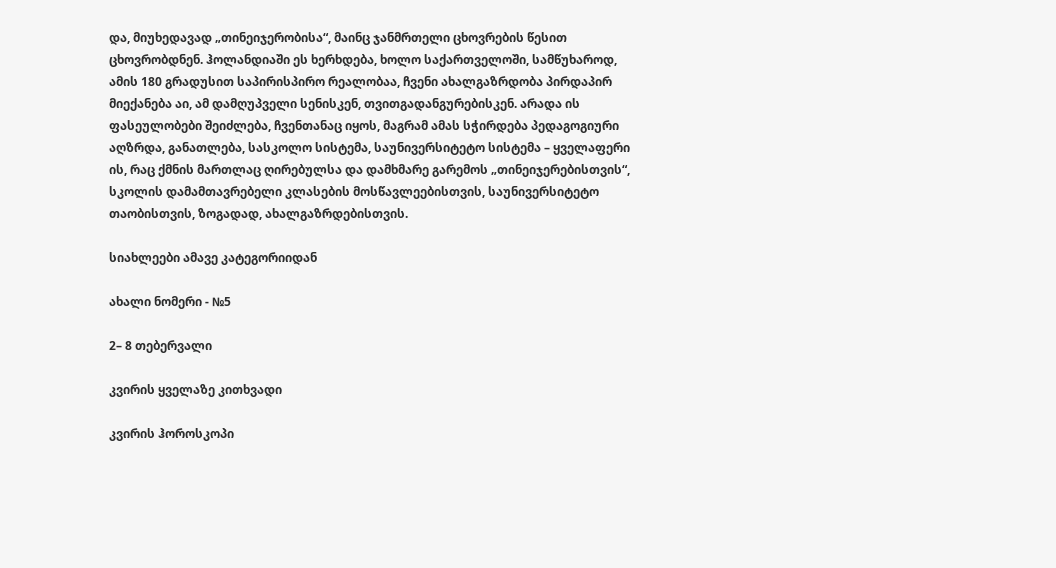და, მიუხედავად „თინეიჯერობისა“, მაინც ჯანმრთელი ცხოვრების წესით ცხოვრობდნენ. ჰოლანდიაში ეს ხერხდება, ხოლო საქართველოში, სამწუხაროდ, ამის 180 გრადუსით საპირისპირო რეალობაა, ჩვენი ახალგაზრდობა პირდაპირ მიექანება აი, ამ დამღუპველი სენისკენ, თვითგადანგურებისკენ. არადა ის ფასეულობები შეიძლება, ჩვენთანაც იყოს, მაგრამ ამას სჭირდება პედაგოგიური აღზრდა, განათლება, სასკოლო სისტემა, საუნივერსიტეტო სისტემა – ყველაფერი ის, რაც ქმნის მართლაც ღირებულსა და დამხმარე გარემოს „თინეიჯერებისთვის“, სკოლის დამამთავრებელი კლასების მოსწავლეებისთვის, საუნივერსიტეტო თაობისთვის, ზოგადად, ახალგაზრდებისთვის.

სიახლეები ამავე კატეგორიიდან

ახალი ნომერი - №5

2– 8 თებერვალი

კვირის ყველაზე კითხვადი

კვირის ჰოროსკოპი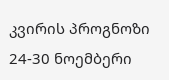კვირის პროგნოზი  24-30 ნოემბერი